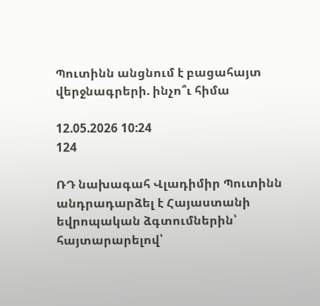Պուտինն անցնում է բացահայտ վերջնագրերի. ինչո՞ւ հիմա

12.05.2026 10:24
124

ՌԴ նախագահ Վլադիմիր Պուտինն անդրադարձել է Հայաստանի եվրոպական ձգտումներին՝ հայտարարելով՝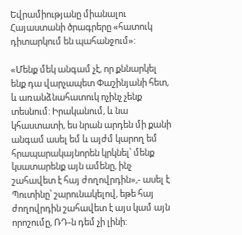Եվրամիությանը միանալու Հայաստանի ծրագրերը «հատուկ դիտարկում են պահանջում»:

«Մենք մեկ անգամ չէ, որ քննարկել ենք դա վարչապետ Փաշինյանի հետ, և առանձնահատուկ ոչինչ չենք տեսնում: Իրականում, և նա կհաստատի, ես նրան արդեն մի քանի անգամ ասել եմ և այժմ կարող եմ հրապարակայնորեն կրկնել՝ մենք կսատարենք այն ամենը, ինչ շահավետ է հայ ժողովրդին»,- ասել է Պուտինը՝ շարունակելով, եթե հայ ժողովրդին շահավետ է այս կամ այն որոշումը, ՌԴ-ն դեմ չի լինի: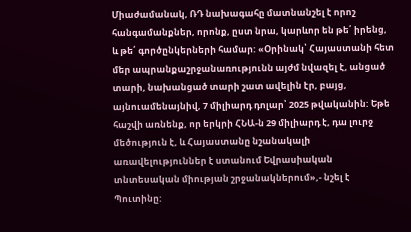Միաժամանակ, ՌԴ նախագահը մատնանշել է որոշ հանգամանքներ, որոնք, ըստ նրա, կարևոր են թե՛ իրենց, և թե՛ գործընկերների համար: «Օրինակ՝ Հայաստանի հետ մեր ապրանքաշրջանառությունն այժմ նվազել է, անցած տարի, նախանցած տարի շատ ավելին էր, բայց, այնուամենայնիվ, 7 միլիարդ դոլար՝ 2025 թվականին: Եթե հաշվի առնենք, որ երկրի ՀՆԱ-ն 29 միլիարդ է, դա լուրջ մեծություն է, և Հայաստանը նշանակալի առավելություններ է ստանում Եվրասիական տնտեսական միության շրջանակներում»,- նշել է Պուտինը: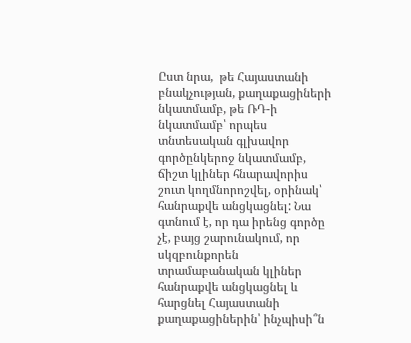Ըստ նրա,  թե Հայաստանի բնակչության, քաղաքացիների նկատմամբ, թե ՌԴ-ի նկատմամբ՝ որպես տնտեսական գլխավոր գործընկերոջ նկատմամբ, ճիշտ կլիներ հնարավորիս շուտ կողմնորոշվել, օրինակ՝ հանրաքվե անցկացնել: Նա գտնում է, որ դա իրենց գործը չէ, բայց շարունակում, որ  սկզբունքորեն տրամաբանական կլիներ հանրաքվե անցկացնել և հարցնել Հայաստանի քաղաքացիներին՝ ինչպիսի՞ն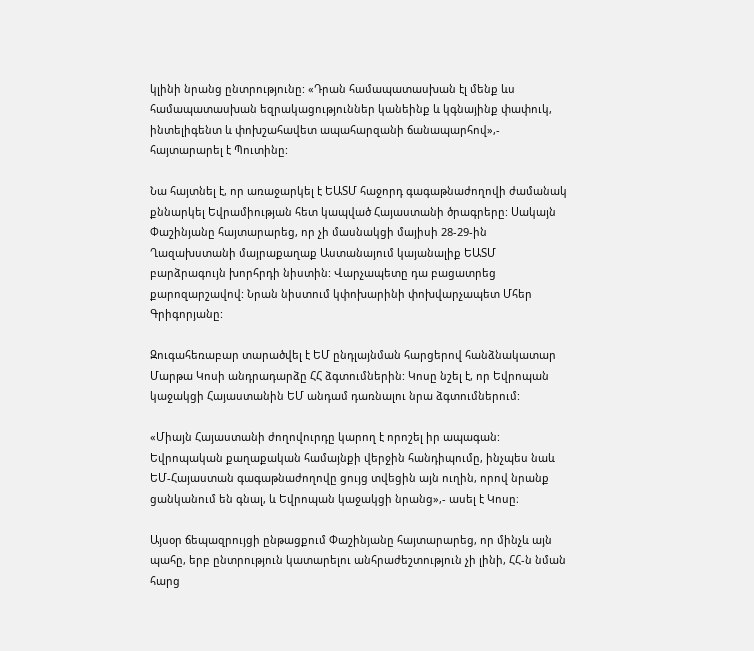կլինի նրանց ընտրությունը: «Դրան համապատասխան էլ մենք ևս համապատասխան եզրակացություններ կանեինք և կգնայինք փափուկ, ինտելիգենտ և փոխշահավետ ապահարզանի ճանապարհով»,- հայտարարել է Պուտինը:

Նա հայտնել է, որ առաջարկել է ԵԱՏՄ հաջորդ գագաթնաժողովի ժամանակ քննարկել Եվրամիության հետ կապված Հայաստանի ծրագրերը: Սակայն Փաշինյանը հայտարարեց, որ չի մասնակցի մայիսի 28-29-ին Ղազախստանի մայրաքաղաք Աստանայում կայանալիք ԵԱՏՄ բարձրագույն խորհրդի նիստին: Վարչապետը դա բացատրեց քարոզարշավով: Նրան նիստում կփոխարինի փոխվարչապետ Մհեր Գրիգորյանը:

Զուգահեռաբար տարածվել է ԵՄ ընդլայնման հարցերով հանձնակատար Մարթա Կոսի անդրադարձը ՀՀ ձգտումներին: Կոսը նշել է, որ Եվրոպան կաջակցի Հայաստանին ԵՄ անդամ դառնալու նրա ձգտումներում:

«Միայն Հայաստանի ժողովուրդը կարող է որոշել իր ապագան: Եվրոպական քաղաքական համայնքի վերջին հանդիպումը, ինչպես նաև ԵՄ-Հայաստան գագաթնաժողովը ցույց տվեցին այն ուղին, որով նրանք ցանկանում են գնալ, և Եվրոպան կաջակցի նրանց»,- ասել է Կոսը։

Այսօր ճեպազրույցի ընթացքում Փաշինյանը հայտարարեց, որ մինչև այն պահը, երբ ընտրություն կատարելու անհրաժեշտություն չի լինի, ՀՀ-ն նման հարց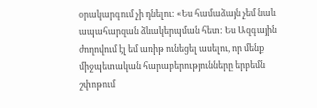օրակարգում չի դնելու: «Ես համաձայն չեմ նաև ապահարզան ձևակերպման հետ: Ես Ազգային ժողովում էլ եմ առիթ ունեցել ասելու, որ մենք միջպետական հարաբերությունները երբեմն շփոթում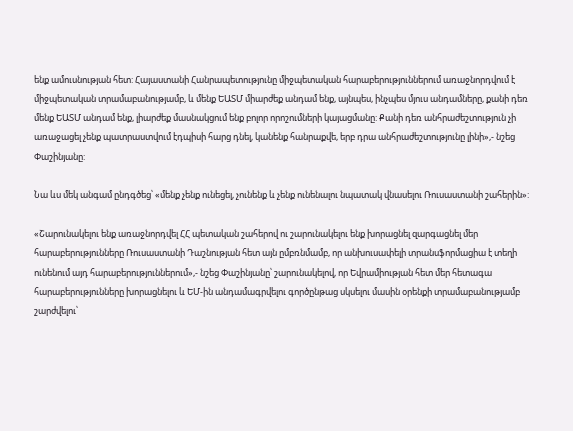ենք ամուսնության հետ: Հայաստանի Հանրապետությունը միջպետական հարաբերություններում առաջնորդվում է միջպետական տրամաբանությամբ, և մենք ԵԱՏՄ միարժեք անդամ ենք, այնպես, ինչպես մյուս անդամները, քանի դեռ մենք ԵԱՏՄ անդամ ենք, լիարժեք մասնակցում ենք բոլոր որոշումների կայացմանը: Քանի դեռ անհրաժեշտություն չի առաջացել չենք պատրաստվում էդպիսի հարց դնել, կանենք հանրաքվե, երբ դրա անհրաժեշտությունը լինի»,- նշեց Փաշինյանը:

Նա ևս մեկ անգամ ընդգծեց՝ «մենք չենք ունեցել, չունենք և չենք ունենալու նպատակ վնասելու Ռուսաստանի շահերին»:

«Շարունակելու ենք առաջնորդվել ՀՀ պետական շահերով ու շարունակելու ենք խորացնել զարգացնել մեր հարաբերությունները Ռուսաստանի Դաշնության հետ այն ըմբռնմամբ, որ անխուսափելի տրանսֆորմացիա է տեղի ունենում այդ հարաբերություններում»,- նշեց Փաշինյանը՝ շարունակելով, որ Եվրամիության հետ մեր հետագա հարաբերությունները խորացնելու և ԵՄ-ին անդամագրվելու գործընթաց սկսելու մասին օրենքի տրամաբանությամբ շարժվելու՝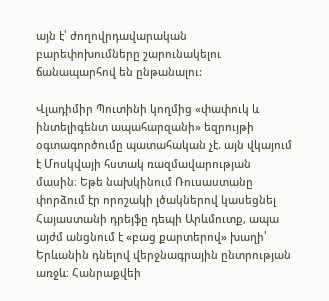այն է՝ ժողովրդավարական բարեփոխումները շարունակելու ճանապարհով են ընթանալու:

Վլադիմիր Պուտինի կողմից «փափուկ և ինտելիգենտ ապահարզանի» եզրույթի օգտագործումը պատահական չէ. այն վկայում է Մոսկվայի հստակ ռազմավարության մասին։ Եթե նախկինում Ռուսաստանը փորձում էր որոշակի լծակներով կասեցնել Հայաստանի դրեյֆը դեպի Արևմուտք, ապա այժմ անցնում է «բաց քարտերով» խաղի՝ Երևանին դնելով վերջնագրային ընտրության առջև։ Հանրաքվեի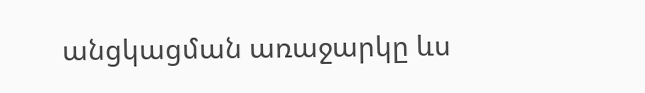անցկացման առաջարկը ևս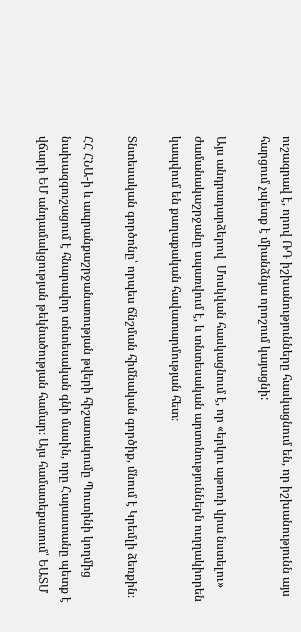ուշագրավ է, որով ՌԴ իշխանությունները հասկացնում են, որ իշխանությունն այս հարցում չպետք է միանձնյա որոշում կայացնի:

Այս անդրադարձերով  Մոսկվան հասկացնում է, որ «երկու աթոռի վրա նստելու» ժամանակաշրջանը սպառվում է, և տնտեսական արտոնություններն ուղղակիորեն կապվում են քաղաքական հավատարմության հետ։

Տնտեսական գործոնը՝ որպես ճնշման հիմնական գործիք, մնում է Կրեմլի ձեռքին։

ՀՀ ՀՆԱ-ի և ապրանքաշրջանառության թվերի հիշատակումը Պուտինի կողմից նախազգուշացում է հնարավոր տնտեսական գնի մասին, որը Հայաստանը պետք է վճարի ԵՄ անդամակցության թեկնածության համար։ Այս համատեքստում՝ ԵԱՏՄ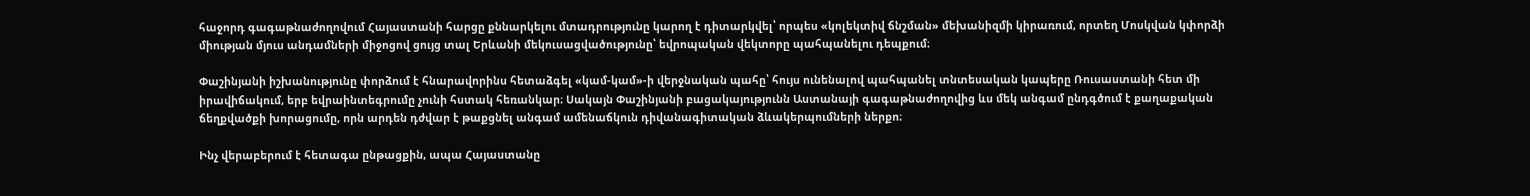հաջորդ գագաթնաժողովում Հայաստանի հարցը քննարկելու մտադրությունը կարող է դիտարկվել՝ որպես «կոլեկտիվ ճնշման» մեխանիզմի կիրառում, որտեղ Մոսկվան կփորձի միության մյուս անդամների միջոցով ցույց տալ Երևանի մեկուսացվածությունը՝ եվրոպական վեկտորը պահպանելու դեպքում։

Փաշինյանի իշխանությունը փորձում է հնարավորինս հետաձգել «կամ-կամ»-ի վերջնական պահը՝ հույս ունենալով պահպանել տնտեսական կապերը Ռուսաստանի հետ մի իրավիճակում, երբ եվրաինտեգրումը չունի հստակ հեռանկար։ Սակայն Փաշինյանի բացակայությունն Աստանայի գագաթնաժողովից ևս մեկ անգամ ընդգծում է քաղաքական ճեղքվածքի խորացումը, որն արդեն դժվար է թաքցնել անգամ ամենաճկուն դիվանագիտական ձևակերպումների ներքո։

Ինչ վերաբերում է հետագա ընթացքին, ապա Հայաստանը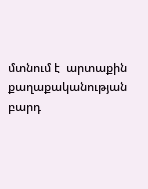մտնում է  արտաքին քաղաքականության բարդ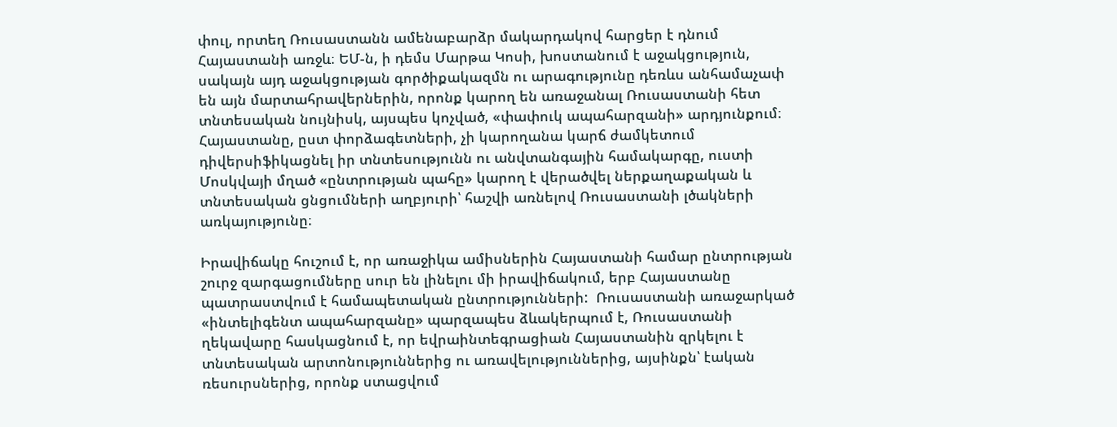փուլ, որտեղ Ռուսաստանն ամենաբարձր մակարդակով հարցեր է դնում Հայաստանի առջև։ ԵՄ-ն, ի դեմս Մարթա Կոսի, խոստանում է աջակցություն, սակայն այդ աջակցության գործիքակազմն ու արագությունը դեռևս անհամաչափ են այն մարտահրավերներին, որոնք կարող են առաջանալ Ռուսաստանի հետ տնտեսական նույնիսկ, այսպես կոչված, «փափուկ ապահարզանի» արդյունքում։ Հայաստանը, ըստ փորձագետների, չի կարողանա կարճ ժամկետում դիվերսիֆիկացնել իր տնտեսությունն ու անվտանգային համակարգը, ուստի Մոսկվայի մղած «ընտրության պահը» կարող է վերածվել ներքաղաքական և տնտեսական ցնցումների աղբյուրի՝ հաշվի առնելով Ռուսաստանի լծակների առկայությունը։

Իրավիճակը հուշում է, որ առաջիկա ամիսներին Հայաստանի համար ընտրության շուրջ զարգացումները սուր են լինելու մի իրավիճակում, երբ Հայաստանը պատրաստվում է համապետական ընտրությունների:  Ռուսաստանի առաջարկած «ինտելիգենտ ապահարզանը» պարզապես ձևակերպում է, Ռուսաստանի ղեկավարը հասկացնում է, որ եվրաինտեգրացիան Հայաստանին զրկելու է տնտեսական արտոնություններից ու առավելություններից, այսինքն՝ էական ռեսուրսներից, որոնք ստացվում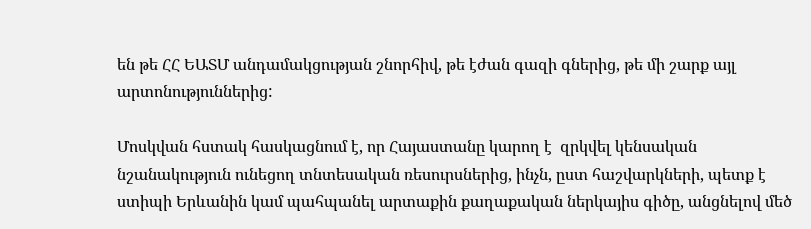են թե ՀՀ ԵԱՏՄ անդամակցության շնորհիվ, թե էժան գազի գներից, թե մի շարք այլ արտոնություններից:

Մոսկվան հստակ հասկացնում է, որ Հայաստանը կարող է  զրկվել կենսական նշանակություն ունեցող տնտեսական ռեսուրսներից, ինչն, ըստ հաշվարկների, պետք է ստիպի Երևանին կամ պահպանել արտաքին քաղաքական ներկայիս գիծը, անցնելով մեծ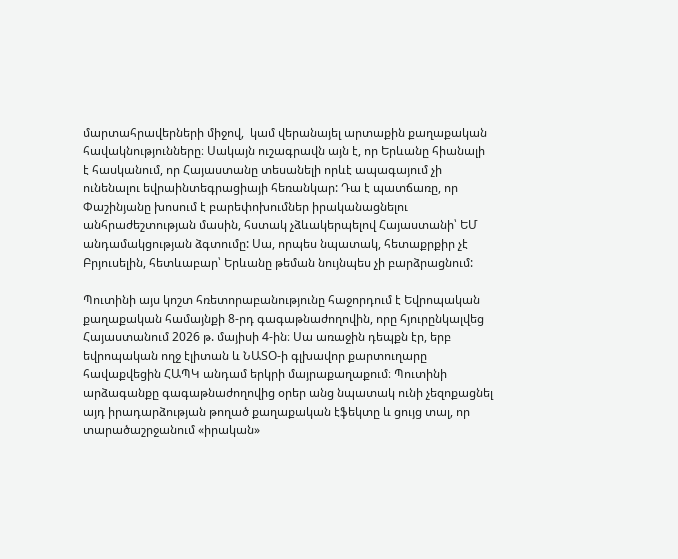մարտահրավերների միջով,  կամ վերանայել արտաքին քաղաքական հավակնությունները։ Սակայն ուշագրավն այն է, որ Երևանը հիանալի է հասկանում, որ Հայաստանը տեսանելի որևէ ապագայում չի ունենալու եվրաինտեգրացիայի հեռանկար: Դա է պատճառը, որ Փաշինյանը խոսում է բարեփոխումներ իրականացնելու անհրաժեշտության մասին, հստակ չձևակերպելով Հայաստանի՝ ԵՄ անդամակցության ձգտումը: Սա, որպես նպատակ, հետաքրքիր չէ Բրյուսելին, հետևաբար՝ Երևանը թեման նույնպես չի բարձրացնում:

Պուտինի այս կոշտ հռետորաբանությունը հաջորդում է Եվրոպական քաղաքական համայնքի 8-րդ գագաթնաժողովին, որը հյուրընկալվեց Հայաստանում 2026 թ. մայիսի 4-ին։ Սա առաջին դեպքն էր, երբ եվրոպական ողջ էլիտան և ՆԱՏՕ-ի գլխավոր քարտուղարը հավաքվեցին ՀԱՊԿ անդամ երկրի մայրաքաղաքում։ Պուտինի արձագանքը գագաթնաժողովից օրեր անց նպատակ ունի չեզոքացնել այդ իրադարձության թողած քաղաքական էֆեկտը և ցույց տալ, որ տարածաշրջանում «իրական»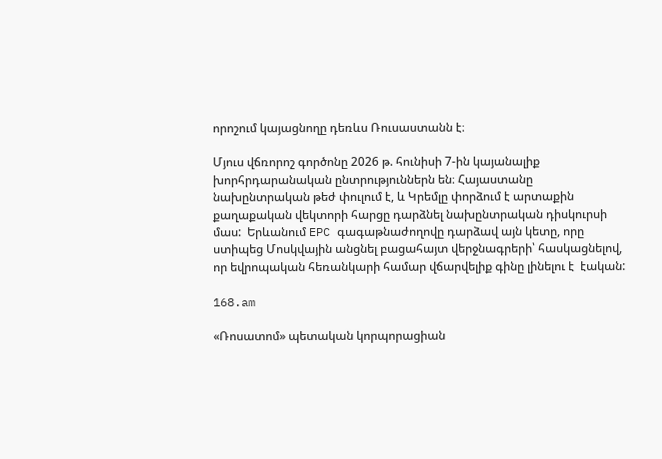որոշում կայացնողը դեռևս Ռուսաստանն է։

Մյուս վճռորոշ գործոնը 2026 թ. հունիսի 7-ին կայանալիք խորհրդարանական ընտրություններն են։ Հայաստանը նախընտրական թեժ փուլում է, և Կրեմլը փորձում է արտաքին քաղաքական վեկտորի հարցը դարձնել նախընտրական դիսկուրսի մաս:  Երևանում EPC գագաթնաժողովը դարձավ այն կետը, որը  ստիպեց Մոսկվային անցնել բացահայտ վերջնագրերի՝ հասկացնելով, որ եվրոպական հեռանկարի համար վճարվելիք գինը լինելու է  էական:

168.am

«Ռոսատոմ» պետական կորպորացիան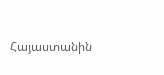Հայաստանին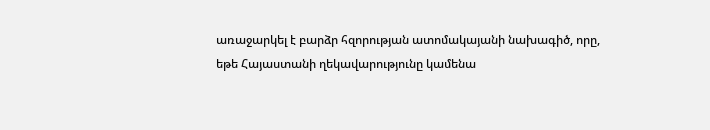առաջարկել է բարձր հզորության ատոմակայանի նախագիծ, որը, եթե Հայաստանի ղեկավարությունը կամենա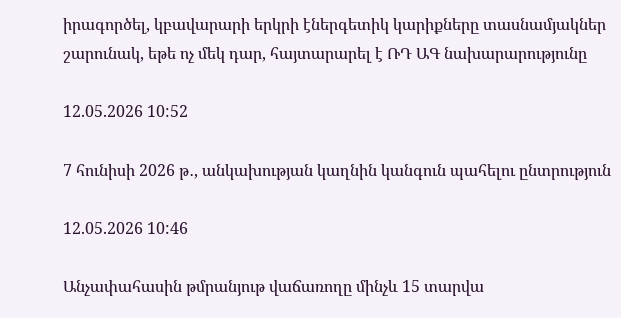իրագործել, կբավարարի երկրի էներգետիկ կարիքները տասնամյակներ շարունակ, եթե ոչ մեկ դար, հայտարարել է ՌԴ ԱԳ նախարարությունը

12.05.2026 10:52

7 հունիսի 2026 թ․, անկախության կաղնին կանգուն պահելու ընտրություն

12.05.2026 10:46

Անչափահասին թմրանյութ վաճառողը մինչև 15 տարվա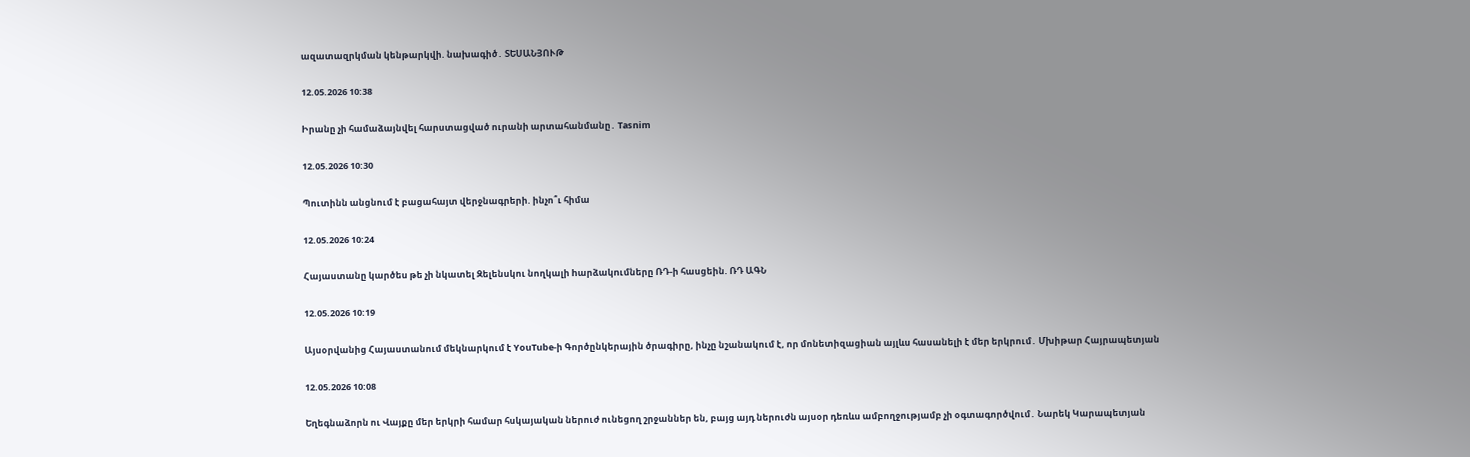ազատազրկման կենթարկվի. նախագիծ․ ՏԵՍԱՆՅՈՒԹ

12.05.2026 10:38

Իրանը չի համաձայնվել հարստացված ուրանի արտահանմանը․ Tasnim

12.05.2026 10:30

Պուտինն անցնում է բացահայտ վերջնագրերի. ինչո՞ւ հիմա

12.05.2026 10:24

Հայաստանը կարծես թե չի նկատել Զելենսկու նողկալի hարձակnւմները ՌԴ-ի հասցեին. ՌԴ ԱԳՆ

12.05.2026 10:19

Այսօրվանից Հայաստանում մեկնարկում է YouTube-ի Գործընկերային ծրագիրը, ինչը նշանակում է, որ մոնետիզացիան այլևս հասանելի է մեր երկրում․ Մխիթար Հայրապետյան

12.05.2026 10:08

Եղեգնաձորն ու Վայքը մեր երկրի համար հսկայական ներուժ ունեցող շրջաններ են, բայց այդ ներուժն այսօր դեռևս ամբողջությամբ չի օգտագործվում․ Նարեկ Կարապետյան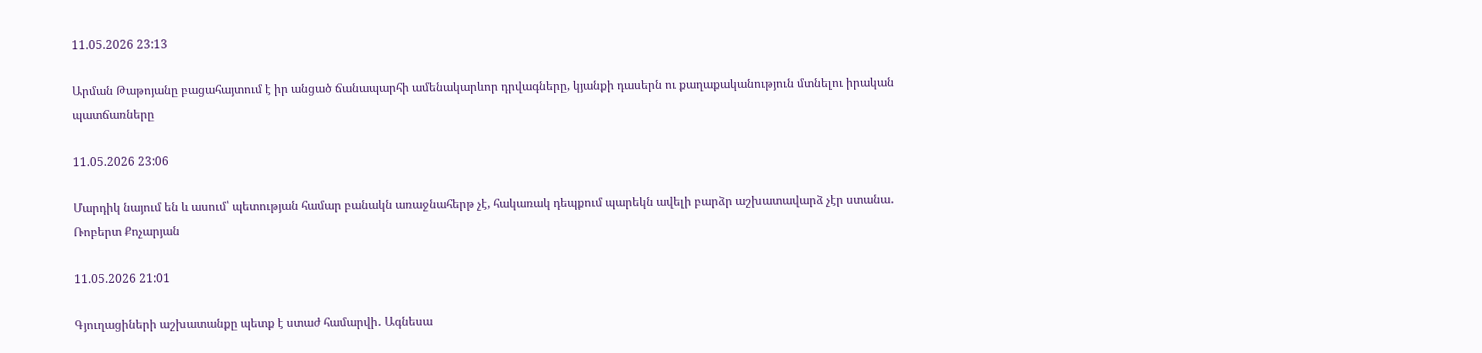11.05.2026 23:13

Արման Թաթոյանը բացահայտում է իր անցած ճանապարհի ամենակարևոր դրվագները, կյանքի դասերն ու քաղաքականություն մտնելու իրական պատճառները

11.05.2026 23:06

Մարդիկ նայում են և ասում՝ պետության համար բանակն առաջնահերթ չէ, հակառակ դեպքում պարեկն ավելի բարձր աշխատավարձ չէր ստանա․ Ռոբերտ Քոչարյան

11.05.2026 21:01

Գյուղացիների աշխատանքը պետք է ստաժ համարվի․ Ագնեսա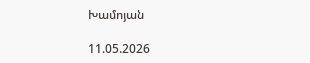Խամոյան

11.05.2026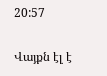20:57

Վայքն էլ է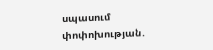սպասում փոփոխության․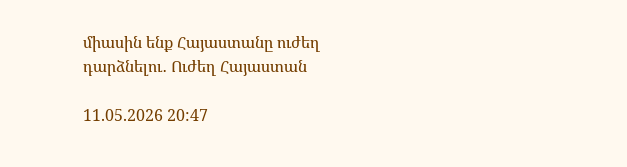միասին ենք Հայաստանը ուժեղ դարձնելու․ Ուժեղ Հայաստան

11.05.2026 20:47